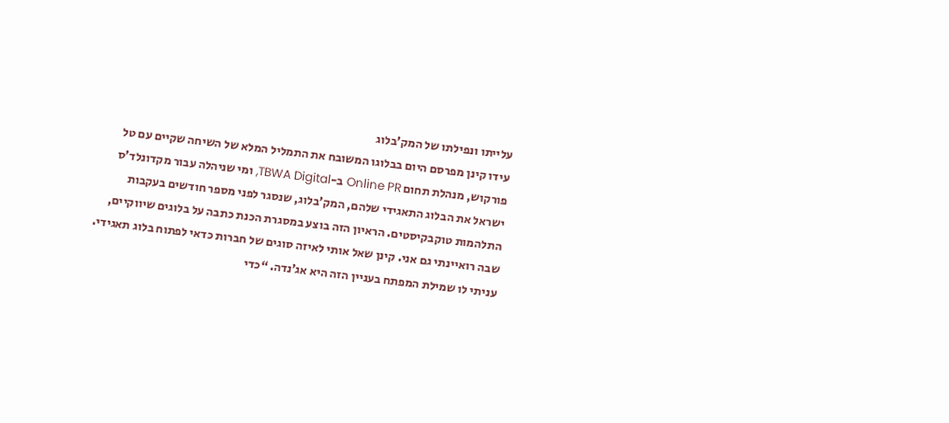עלייתו ונפילתו של המק’בלוג
עידו קינן מפרסם היום בבלוגו המשובח את התמליל המלא של השיחה שקיים עם טל פורקוש, מנהלת תחום Online PR ב-TBWA Digital, ומי שניהלה עבור מקדונלד’ס ישראל את הבלוג התאגידי שלהם, המק’בלוג, שנסגר לפני מספר חודשים בעקבות התלהמות טוקבקיסטים. הראיון הזה בוצע במסגרת הכנת כתבה על בלוגים שיווקיים, שבה רואיינתי גם אני. קינן שאל אותי לאיזה סוגים של חברות כדאי לפתוח בלוג תאגידי. עניתי לו שמילת המפתח בעניין הזה היא אג’נדה. “כדי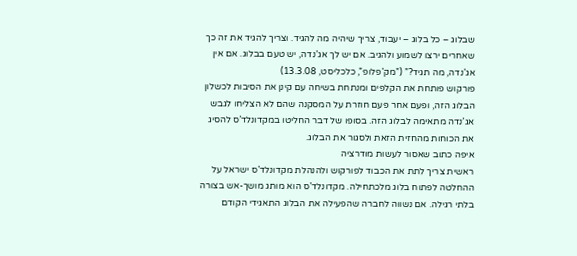שבלוג – כל בלוג – יעבוד, צריך שיהיה מה להגיד. וצריך להגיד את זה כך שאחרים ירצו לשמוע ולהגיב. אם יש לך אג’נדה, יש טעם בבלוג. אם אין אג’נדה, מה תגיד?” (”מק’פלופ”, כלכליסט, 13.3.08)
פורקוש פותחת את הקלפים ומנתחת בשיחה עם קינן את הסיבות לכשלון הבלוג הזה, ופעם אחר פעם חוזרת על המסקנה שהם לא הצליחו לגבש אג’נדה מתאימה לבלוג הזה. בסופו של דבר החליטו במקדונלד’ס להסיג את הכוחות מהחזית הזאת ולסגור את הבלוג.
איפה כתוב שאסור לעשות מודרציה
ראשית צריך לתת את הכבוד לפורקוש ולהנהלת מקדונלד’ס ישראל על ההחלטה לפתוח בלוג מלכתחילה. מקדונלד’ס הוא מותג מושך-אש בצורה בלתי רגילה. אם נשווה לחברה שהפעילה את הבלוג התאגידי הקודם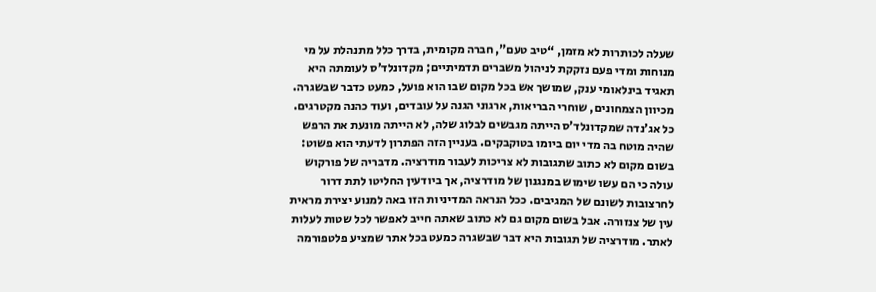שעלה לכותרות לא מזמן, “טיב טעם”, חברה מקומית, בדרך כלל מתנהלת על מי מנוחות ומדי פעם נזקקת לניהול משברים תדמיתיים; מקדונלד’ס לעומתה היא תאגיד בינלאומי ענק, שמושך אש בכל מקום שבו הוא פועל, כמעט כדבר שבשגרה. מכיוון הצמחונים, שוחרי הבריאות, ארגוני הגנה על עובדים, ועוד כהנה מקטרגים.
כל אג’נדה שמקדונלד’ס הייתה מגבשים לבלוג שלה, לא הייתה מונעת את הרפש שהיה מוטח בה מדי יום ביומו בטוקבקים. בעניין הזה הפתרון לדעתי הוא פשוט: בשום מקום לא כתוב שתגובות לא צריכות לעבור מודרציה. מדבריה של פורקוש עולה כי הם עשו שימוש במנגנון של מודרציה, אך ביודעין החליטו לתת דרור לחרצובות לשונם של המגיבים. ככל הנראה המדיניות הזו באה למנוע יצירת מראית עין של צנזורה. אבל בשום מקום גם לא כתוב שאתה חייב לאפשר לכל שטות לעלות לאתר. מודרציה של תגובות היא דבר שבשגרה כמעט בכל אתר שמציע פלטפורמה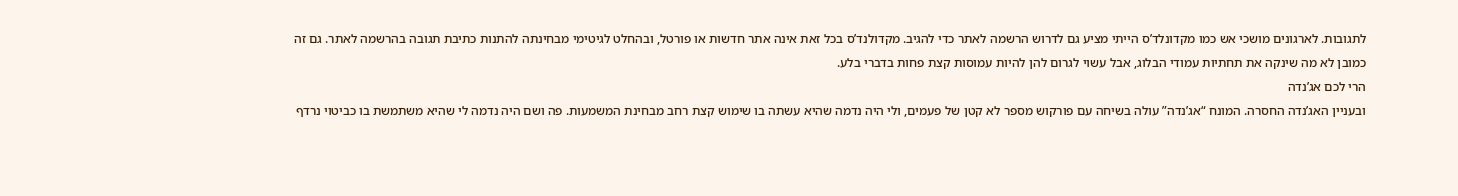לתגובות. לארגונים מושכי אש כמו מקדונלד’ס הייתי מציע גם לדרוש הרשמה לאתר כדי להגיב. מקדולנד’ס בכל זאת אינה אתר חדשות או פורטל, ובהחלט לגיטימי מבחינתה להתנות כתיבת תגובה בהרשמה לאתר. גם זה כמובן לא מה שינקה את תחתיות עמודי הבלוג, אבל עשוי לגרום להן להיות עמוסות קצת פחות בדברי בלע.
הרי לכם אג’נדה
ובעניין האג’נדה החסרה. המונח “אג’נדה” עולה בשיחה עם פורקוש מספר לא קטן של פעמים, ולי היה נדמה שהיא עשתה בו שימוש קצת רחב מבחינת המשמעות. פה ושם היה נדמה לי שהיא משתמשת בו כביטוי נרדף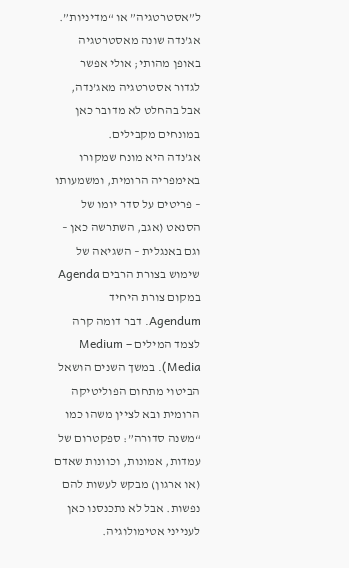ל”אסטרטגיה” או “מדיניות”. אג’נדה שונה מאסטרטגיה באופן מהותי; אולי אפשר לגדור אסטרטגיה מאג’נדה, אבל בהחלט לא מדובר כאן במונחים מקבילים.
אג’נדה היא מונח שמקורו באימפריה הרומית, ומשמעותו – פריטים על סדר יומו של הסנאט (אגב, השתרשה כאן – וגם באנגלית – השגיאה של שימוש בצורת הרבים Agenda במקום צורת היחיד Agendum. דבר דומה קרה לצמד המילים Medium – Media). במשך השנים הושאל הביטוי מתחום הפוליטיקה הרומית ובא לציין משהו כמו “משנה סדורה”: ספקטרום של עמדות, אמונות, וכוונות שאדם (או ארגון) מבקש לעשות להם נפשות. אבל לא נתכנסנו כאן לענייני אטימולוגיה.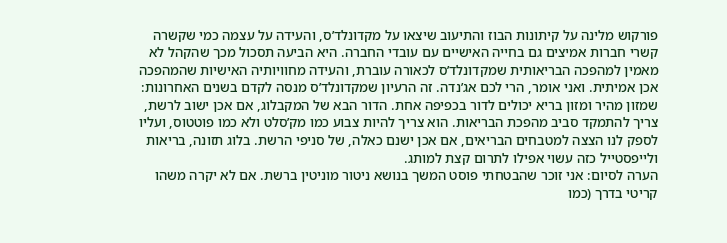פורקוש מלינה על קיתונות הבוז והתיעוב שיצאו על מקדונלד’ס, והעידה על עצמה כמי שקשרה קשרי חברות אמיצים גם בחייה האישיים עם עובדי החברה. היא הביעה תסכול מכך שהקהל לא מאמין למהפכה הבריאותית שמקדונלד’ס לכאורה עוברת, והעידה מחוויותיה האישיות שהמהפכה אכן אמיתית. ואני אומר, הרי לכם אג’נדה. זה הרעיון שמקדונלד’ס מנסה לקדם בשנים האחרונות: שמזון מהיר ומזון בריא יכולים לדור בכפיפה אחת. הדור הבא של המקבלוג, אם אכן ישוב לרשת, צריך להתמקד סביב מהפכת הבריאות. הוא צריך להיות צבוע כמו מק’סלט ולא כמו פוטטוס, ועליו לספק לנו הצצה למטבחים הבריאים, אם אכן ישנם כאלה, של סניפי הרשת. בלוג תזונה, בריאות ולייפסטייל כזה עשוי אפילו לתרום קצת למותג.
הערה לסיום: אני זוכר שהבטחתי פוסט המשך בנושא ניטור מוניטין ברשת. אם לא יקרה משהו קריטי בדרך (כמו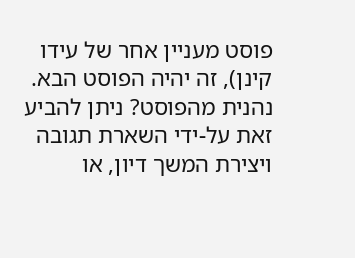פוסט מעניין אחר של עידו קינן), זה יהיה הפוסט הבא.
נהנית מהפוסט? ניתן להביע זאת על-ידי השארת תגובה ויצירת המשך דיון, או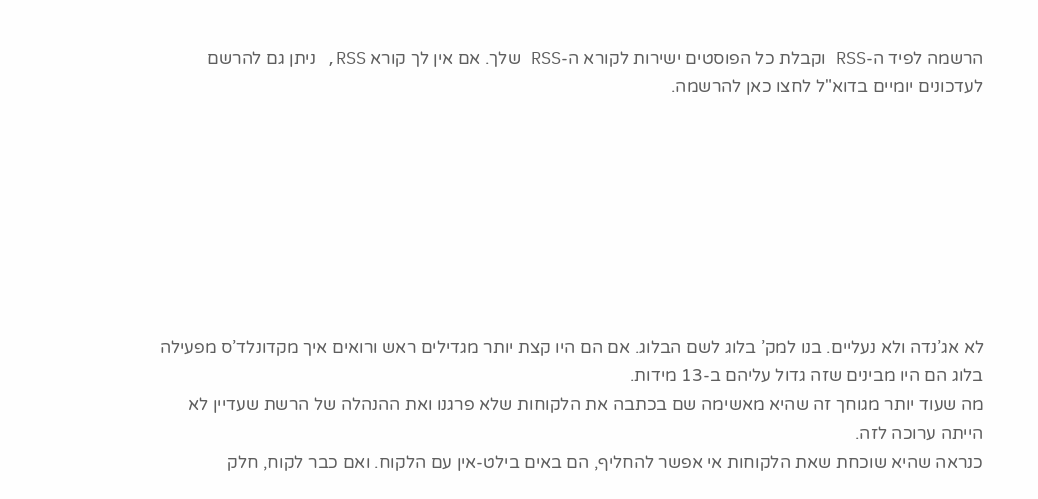הרשמה לפיד ה-RSS וקבלת כל הפוסטים ישירות לקורא ה-RSS שלך. אם אין לך קורא RSS, ניתן גם להרשם לעדכונים יומיים בדוא"ל לחצו כאן להרשמה.








לא אג’נדה ולא נעליים. בנו למק’ בלוג לשם הבלוג. אם הם היו קצת יותר מגדילים ראש ורואים איך מקדונלד’ס מפעילה בלוג הם היו מבינים שזה גדול עליהם ב-13 מידות.
מה שעוד יותר מגוחך זה שהיא מאשימה שם בכתבה את הלקוחות שלא פרגנו ואת ההנהלה של הרשת שעדיין לא הייתה ערוכה לזה.
כנראה שהיא שוכחת שאת הלקוחות אי אפשר להחליף, הם באים בילט-אין עם הלקוח. ואם כבר לקוח, חלק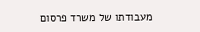מעבודתו של משרד פרסום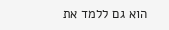הוא גם ללמד את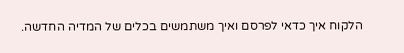הלקוח איך כדאי לפרסם ואיך משתמשים בכלים של המדיה החדשה.